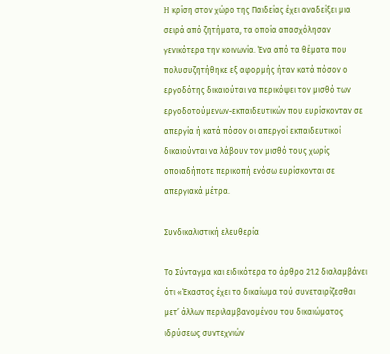H κρίση στον χώρο της Παιδείας έχει αναδείξει μια σειρά από ζητήματα, τα οποία απασχόλησαν γενικότερα την κοινωνία. Ένα από τα θέματα που πολυσυζητήθηκε εξ αφορμής ήταν κατά πόσον ο εργοδότης δικαιούται να περικόψει τον μισθό των εργοδοτούμενων-εκπαιδευτικών που ευρίσκονταν σε απεργία ή κατά πόσον οι απεργοί εκπαιδευτικοί δικαιούνται να λάβουν τον μισθό τους χωρίς οποιαδήποτε περικοπή ενόσω ευρίσκονται σε απεργιακά μέτρα.

Συνδικαλιστική ελευθερία

Το Σύνταγμα και ειδικότερα το άρθρο 21.2 διαλαμβάνει ότι «Έκαστος έχει το δικαίωμα τού συνεταιρίζεσθαι μετ’ άλλων περιλαμβανομένου του δικαιώματος ιδρύσεως συντεχνιών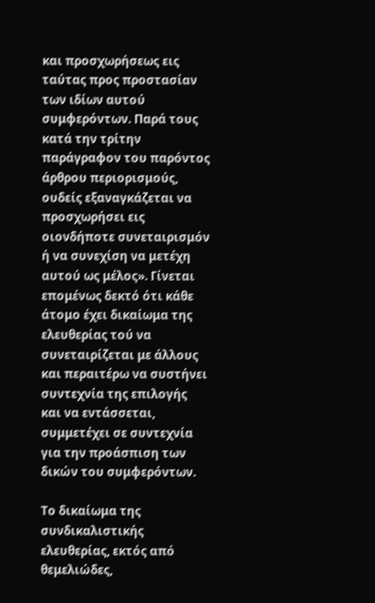και προσχωρήσεως εις ταύτας προς προστασίαν των ιδίων αυτού συμφερόντων. Παρά τους κατά την τρίτην παράγραφον του παρόντος άρθρου περιορισμούς, ουδείς εξαναγκάζεται να προσχωρήσει εις οιονδήποτε συνεταιρισμόν ή να συνεχίση να μετέχη αυτού ως μέλος». Γίνεται επομένως δεκτό ότι κάθε άτομο έχει δικαίωμα της ελευθερίας τού να συνεταιρίζεται με άλλους και περαιτέρω να συστήνει συντεχνία της επιλογής και να εντάσσεται, συμμετέχει σε συντεχνία για την προάσπιση των δικών του συμφερόντων.

Το δικαίωμα της συνδικαλιστικής ελευθερίας, εκτός από θεμελιώδες,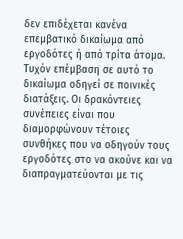δεν επιδέχεται κανένα επεμβατικό δικαίωμα από εργοδότες ή από τρίτα άτομα. Τυχόν επέμβαση σε αυτό το δικαίωμα οδηγεί σε ποινικές διατάξεις. Οι δρακόντειες συνέπειες είναι που διαμορφώνουν τέτοιες συνθήκες που να οδηγούν τους εργοδότες στο να ακούνε και να διαπραγματεύονται με τις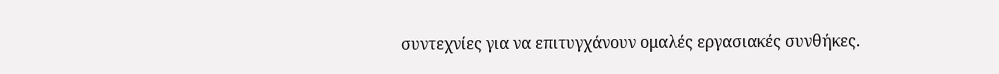συντεχνίες για να επιτυγχάνουν ομαλές εργασιακές συνθήκες.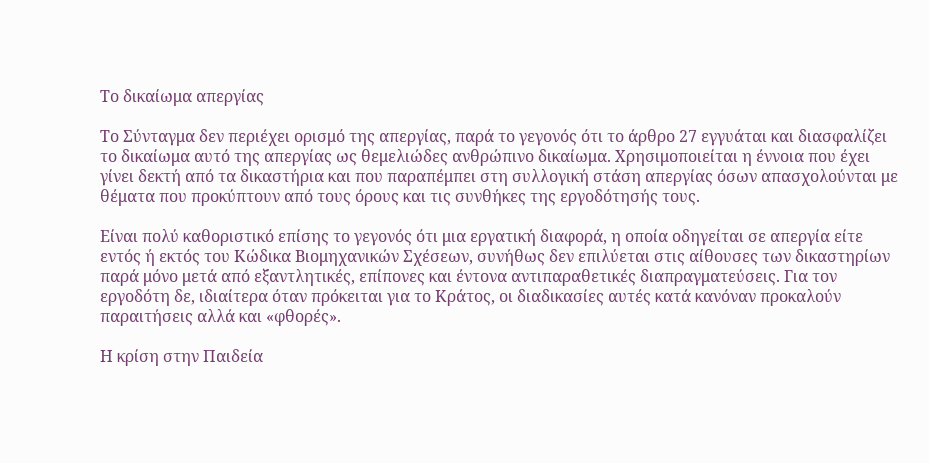Το δικαίωμα απεργίας

Το Σύνταγμα δεν περιέχει ορισμό της απεργίας, παρά το γεγονός ότι το άρθρο 27 εγγυάται και διασφαλίζει το δικαίωμα αυτό της απεργίας ως θεμελιώδες ανθρώπινο δικαίωμα. Χρησιμοποιείται η έννοια που έχει γίνει δεκτή από τα δικαστήρια και που παραπέμπει στη συλλογική στάση απεργίας όσων απασχολούνται με θέματα που προκύπτουν από τους όρους και τις συνθήκες της εργοδότησής τους.

Είναι πολύ καθοριστικό επίσης το γεγονός ότι μια εργατική διαφορά, η οποία οδηγείται σε απεργία είτε εντός ή εκτός του Κώδικα Βιομηχανικών Σχέσεων, συνήθως δεν επιλύεται στις αίθουσες των δικαστηρίων παρά μόνο μετά από εξαντλητικές, επίπονες και έντονα αντιπαραθετικές διαπραγματεύσεις. Για τον εργοδότη δε, ιδιαίτερα όταν πρόκειται για το Κράτος, οι διαδικασίες αυτές κατά κανόναν προκαλούν παραιτήσεις αλλά και «φθορές».

Η κρίση στην Παιδεία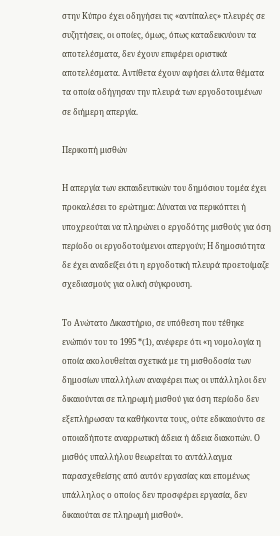στην Κύπρο έχει οδηγήσει τις «αντίπαλες» πλευρές σε συζητήσεις, οι οποίες, όμως, όπως καταδεικνύουν τα αποτελέσματα, δεν έχουν επιφέρει οριστικά αποτελέσματα. Αντίθετα έχουν αφήσει άλυτα θέματα τα οποία οδήγησαν την πλευρά των εργοδοτουμένων σε διήμερη απεργία.

Περικοπή μισθών

Η απεργία των εκπαιδευτικών του δημόσιου τομέα έχει προκαλέσει το ερώτημα: Δύναται να περικόπτει ή υποχρεούται να πληρώνει ο εργοδότης μισθούς για όση περίοδο οι εργοδοτούμενοι απεργούν; Η δημοσιότητα δε έχει αναδείξει ότι η εργοδοτική πλευρά προετοίμαζε σχεδιασμούς για ολική σύγκρουση.

Το Ανώτατο Δικαστήριο, σε υπόθεση που τέθηκε ενώπιόν του το 1995 *(1), ανέφερε ότι «η νομολογία η οποία ακολουθείται σχετικά με τη μισθοδοσία των δημοσίων υπαλλήλων αναφέρει πως οι υπάλληλοι δεν δικαιούνται σε πληρωμή μισθού για όση περίοδο δεν εξεπλήρωσαν τα καθήκοντα τους, ούτε εδικαιούντο σε οποιαδήποτε αναρρωτική άδεια ή άδεια διακοπών. Ο μισθός υπαλλήλου θεωρείται το αντάλλαγμα παρασχεθείσης από αυτόν εργασίας και επομένως υπάλληλος ο οποίος δεν προσφέρει εργασία, δεν δικαιούται σε πληρωμή μισθού».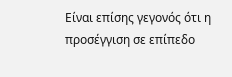Είναι επίσης γεγονός ότι η προσέγγιση σε επίπεδο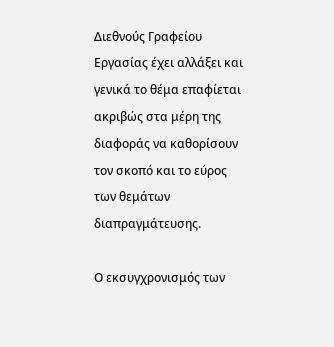Διεθνούς Γραφείου Εργασίας έχει αλλάξει και γενικά το θέμα επαφίεται ακριβώς στα μέρη της διαφοράς να καθορίσουν τον σκοπό και το εύρος των θεμάτων διαπραγμάτευσης.

Ο εκσυγχρονισμός των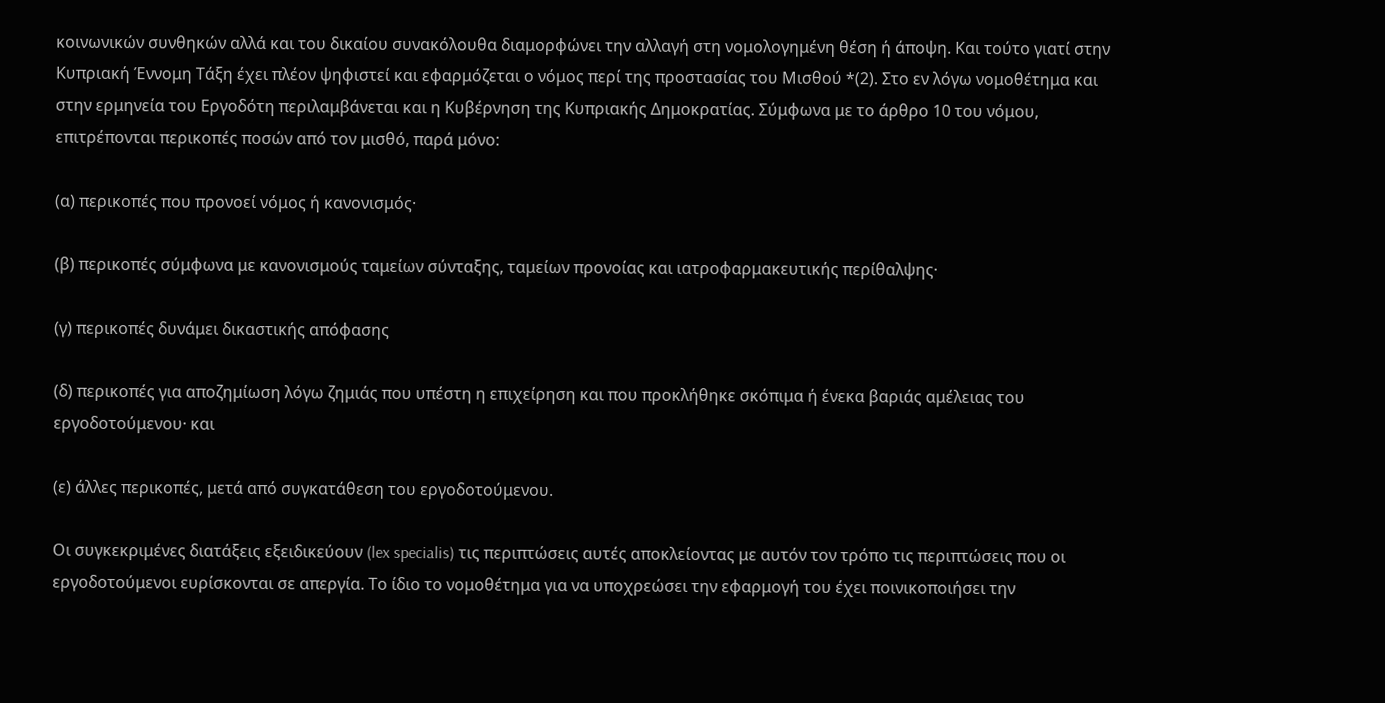κοινωνικών συνθηκών αλλά και του δικαίου συνακόλουθα διαμορφώνει την αλλαγή στη νομολογημένη θέση ή άποψη. Και τούτο γιατί στην Κυπριακή Έννομη Τάξη έχει πλέον ψηφιστεί και εφαρμόζεται ο νόμος περί της προστασίας του Μισθού *(2). Στο εν λόγω νομοθέτημα και στην ερμηνεία του Εργοδότη περιλαμβάνεται και η Κυβέρνηση της Κυπριακής Δημοκρατίας. Σύμφωνα με το άρθρο 10 του νόμου, επιτρέπονται περικοπές ποσών από τον μισθό, παρά μόνο:

(α) περικοπές που προνοεί νόμος ή κανονισμός·

(β) περικοπές σύμφωνα με κανονισμούς ταμείων σύνταξης, ταμείων προνοίας και ιατροφαρμακευτικής περίθαλψης·

(γ) περικοπές δυνάμει δικαστικής απόφασης

(δ) περικοπές για αποζημίωση λόγω ζημιάς που υπέστη η επιχείρηση και που προκλήθηκε σκόπιμα ή ένεκα βαριάς αμέλειας του εργοδοτούμενου· και

(ε) άλλες περικοπές, μετά από συγκατάθεση του εργοδοτούμενου.

Οι συγκεκριμένες διατάξεις εξειδικεύουν (lex specialis) τις περιπτώσεις αυτές αποκλείοντας με αυτόν τον τρόπο τις περιπτώσεις που οι εργοδοτούμενοι ευρίσκονται σε απεργία. Το ίδιο το νομοθέτημα για να υποχρεώσει την εφαρμογή του έχει ποινικοποιήσει την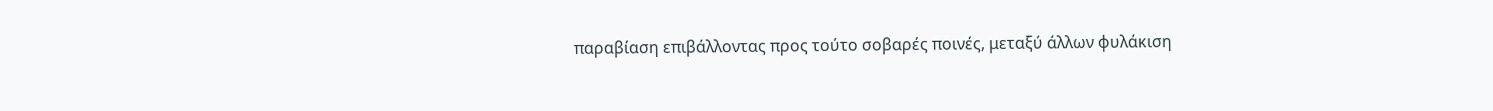παραβίαση επιβάλλοντας προς τούτο σοβαρές ποινές, μεταξύ άλλων φυλάκιση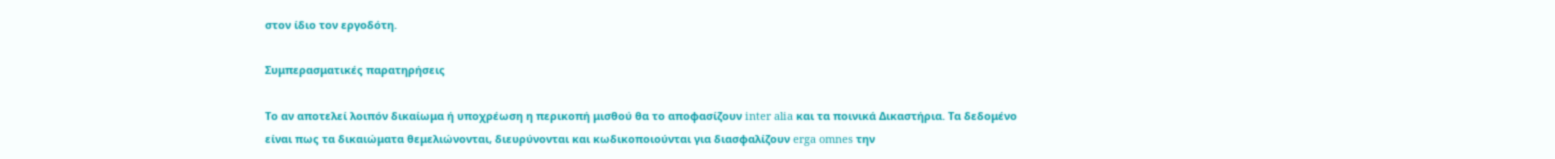στον ίδιο τον εργοδότη.

Συμπερασματικές παρατηρήσεις

Το αν αποτελεί λοιπόν δικαίωμα ή υποχρέωση η περικοπή μισθού θα το αποφασίζουν inter alia και τα ποινικά Δικαστήρια. Τα δεδομένο είναι πως τα δικαιώματα θεμελιώνονται, διευρύνονται και κωδικοποιούνται για διασφαλίζουν erga omnes την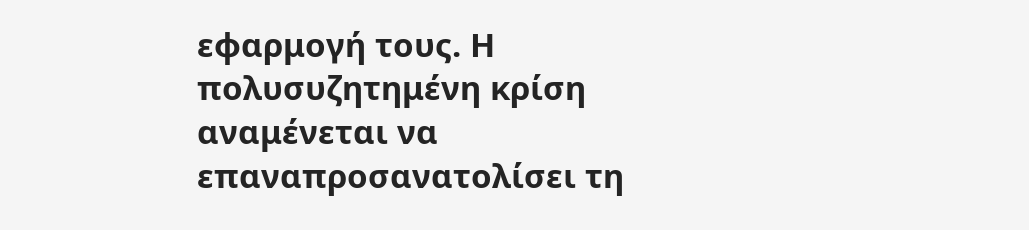εφαρμογή τους. Η πολυσυζητημένη κρίση αναμένεται να επαναπροσανατολίσει τη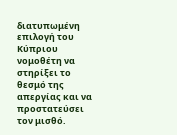διατυπωμένη επιλογή του Κύπριου νομοθέτη να στηρίξει το θεσμό της απεργίας και να προστατεύσει τον μισθό.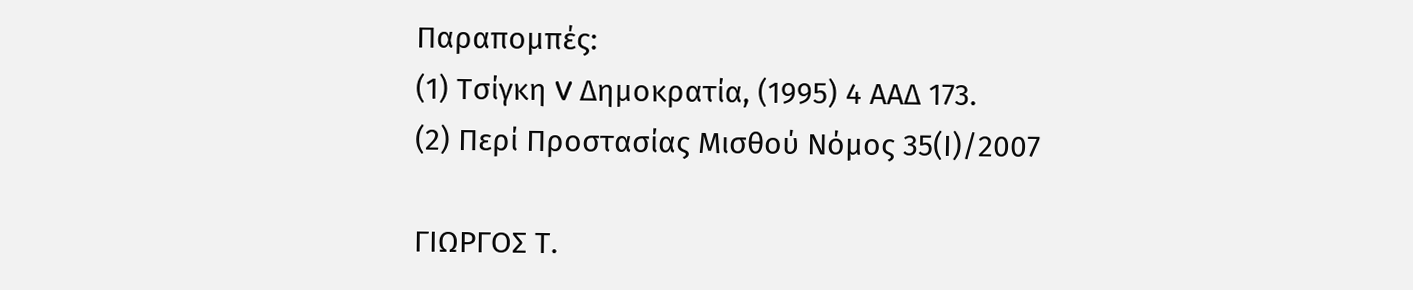Παραπομπές:
(1) Τσίγκη V Δημοκρατία, (1995) 4 ΑΑΔ 173.
(2) Περί Προστασίας Μισθού Νόμος 35(Ι)/2007

ΓΙΩΡΓΟΣ Τ.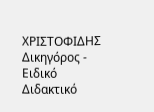ΧΡΙΣΤΟΦΙΔΗΣ
Δικηγόρος - Ειδικό Διδακτικό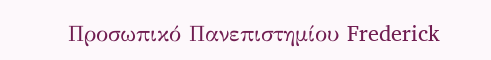Προσωπικό Πανεπιστημίου Frederick